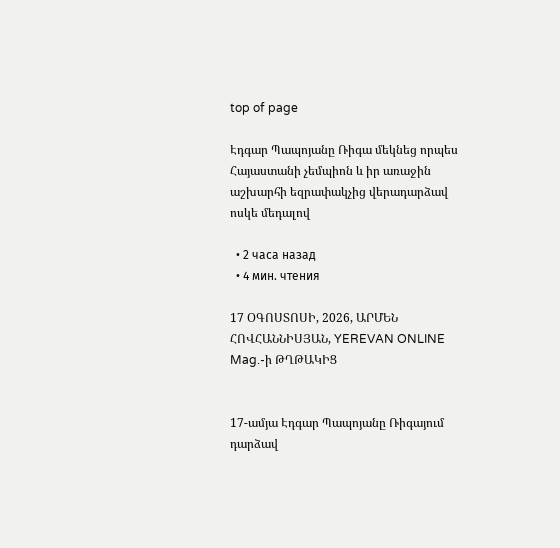top of page

Էդգար Պապոյանը Ռիգա մեկնեց որպես Հայաստանի չեմպիոն և իր առաջին աշխարհի եզրափակչից վերադարձավ ոսկե մեդալով

  • 2 часа назад
  • 4 мин. чтения

17 ՕԳՈՍՏՈՍԻ, 2026, ԱՐՄԵՆ ՀՈՎՀԱՆՆԻՍՅԱՆ, YEREVAN ONLINE Mag.-ի ԹՂԹԱԿԻՑ


17-ամյա Էդգար Պապոյանը Ռիգայում դարձավ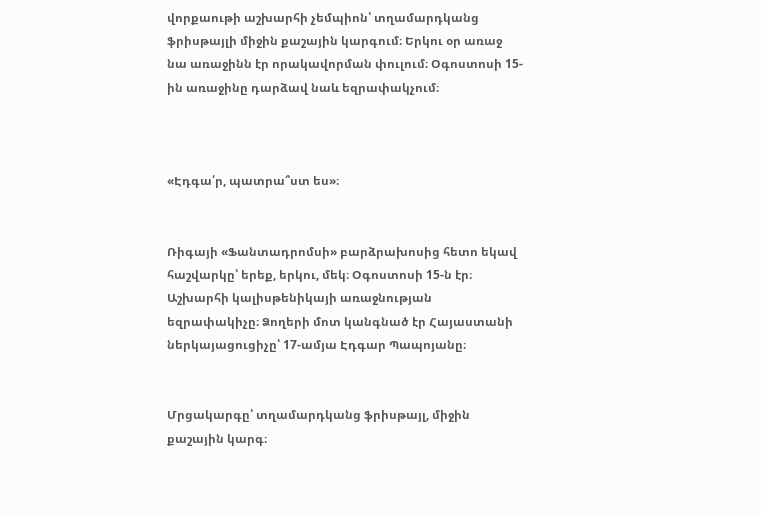վորքաութի աշխարհի չեմպիոն՝ տղամարդկանց ֆրիսթայլի միջին քաշային կարգում։ Երկու օր առաջ նա առաջինն էր որակավորման փուլում։ Օգոստոսի 15-ին առաջինը դարձավ նաև եզրափակչում։



«Էդգա՛ր, պատրա՞ստ ես»։


Ռիգայի «Ֆանտադրոմսի» բարձրախոսից հետո եկավ հաշվարկը՝ երեք, երկու, մեկ։ Օգոստոսի 15-ն էր։ Աշխարհի կալիսթենիկայի առաջնության եզրափակիչը։ Ձողերի մոտ կանգնած էր Հայաստանի ներկայացուցիչը՝ 17-ամյա Էդգար Պապոյանը։


Մրցակարգը՝ տղամարդկանց ֆրիսթայլ, միջին քաշային կարգ։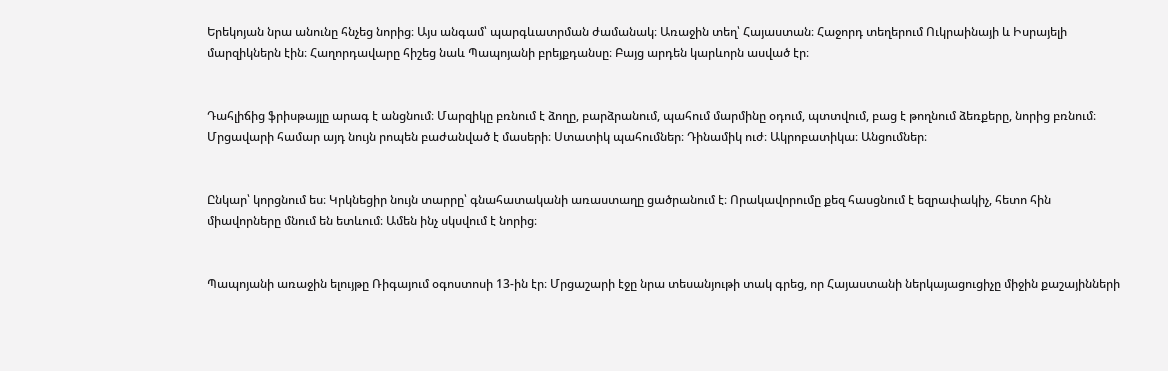Երեկոյան նրա անունը հնչեց նորից։ Այս անգամ՝ պարգևատրման ժամանակ։ Առաջին տեղ՝ Հայաստան։ Հաջորդ տեղերում Ուկրաինայի և Իսրայելի մարզիկներն էին։ Հաղորդավարը հիշեց նաև Պապոյանի բրեյքդանսը։ Բայց արդեն կարևորն ասված էր։


Դահլիճից ֆրիսթայլը արագ է անցնում։ Մարզիկը բռնում է ձողը, բարձրանում, պահում մարմինը օդում, պտտվում, բաց է թողնում ձեռքերը, նորից բռնում։ Մրցավարի համար այդ նույն րոպեն բաժանված է մասերի։ Ստատիկ պահումներ։ Դինամիկ ուժ։ Ակրոբատիկա։ Անցումներ։


Ընկար՝ կորցնում ես։ Կրկնեցիր նույն տարրը՝ գնահատականի առաստաղը ցածրանում է։ Որակավորումը քեզ հասցնում է եզրափակիչ, հետո հին միավորները մնում են ետևում։ Ամեն ինչ սկսվում է նորից։


Պապոյանի առաջին ելույթը Ռիգայում օգոստոսի 13-ին էր։ Մրցաշարի էջը նրա տեսանյութի տակ գրեց, որ Հայաստանի ներկայացուցիչը միջին քաշայինների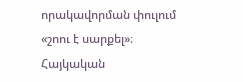որակավորման փուլում «շոու է սարքել»։ Հայկական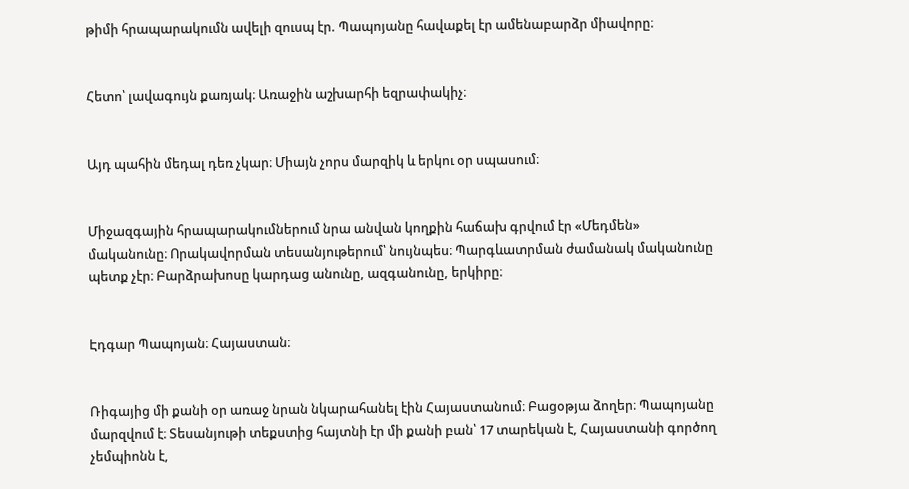թիմի հրապարակումն ավելի զուսպ էր. Պապոյանը հավաքել էր ամենաբարձր միավորը։


Հետո՝ լավագույն քառյակ։ Առաջին աշխարհի եզրափակիչ։


Այդ պահին մեդալ դեռ չկար։ Միայն չորս մարզիկ և երկու օր սպասում։


Միջազգային հրապարակումներում նրա անվան կողքին հաճախ գրվում էր «Մեդմեն» մականունը։ Որակավորման տեսանյութերում՝ նույնպես։ Պարգևատրման ժամանակ մականունը պետք չէր։ Բարձրախոսը կարդաց անունը, ազգանունը, երկիրը։


Էդգար Պապոյան։ Հայաստան։


Ռիգայից մի քանի օր առաջ նրան նկարահանել էին Հայաստանում։ Բացօթյա ձողեր։ Պապոյանը մարզվում է։ Տեսանյութի տեքստից հայտնի էր մի քանի բան՝ 17 տարեկան է, Հայաստանի գործող չեմպիոնն է,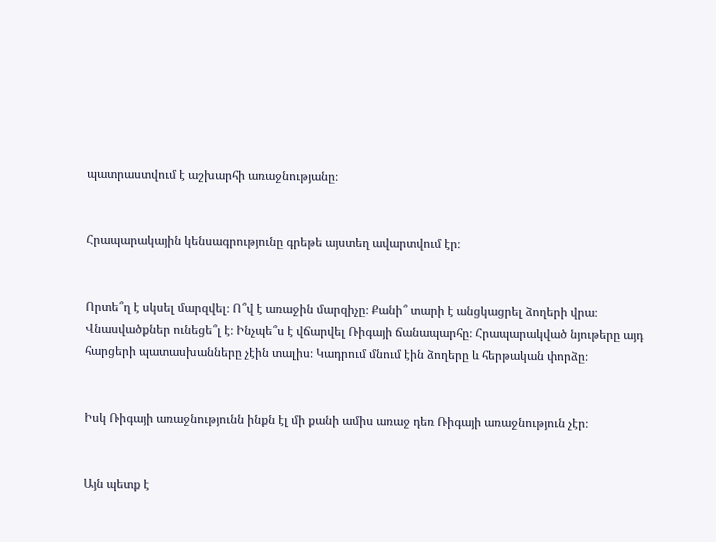պատրաստվում է աշխարհի առաջնությանը։


Հրապարակային կենսագրությունը գրեթե այստեղ ավարտվում էր։


Որտե՞ղ է սկսել մարզվել։ Ո՞վ է առաջին մարզիչը։ Քանի՞ տարի է անցկացրել ձողերի վրա։ Վնասվածքներ ունեցե՞լ է։ Ինչպե՞ս է վճարվել Ռիգայի ճանապարհը։ Հրապարակված նյութերը այդ հարցերի պատասխանները չէին տալիս։ Կադրում մնում էին ձողերը և հերթական փորձը։


Իսկ Ռիգայի առաջնությունն ինքն էլ մի քանի ամիս առաջ դեռ Ռիգայի առաջնություն չէր։


Այն պետք է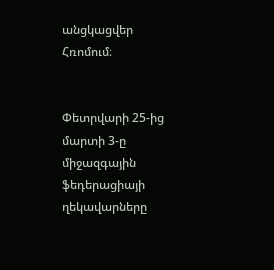անցկացվեր Հռոմում։


Փետրվարի 25-ից մարտի 3-ը միջազգային ֆեդերացիայի ղեկավարները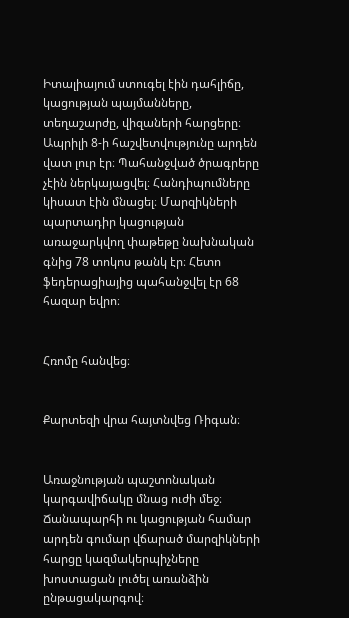Իտալիայում ստուգել էին դահլիճը, կացության պայմանները, տեղաշարժը, վիզաների հարցերը։ Ապրիլի 8-ի հաշվետվությունը արդեն վատ լուր էր։ Պահանջված ծրագրերը չէին ներկայացվել։ Հանդիպումները կիսատ էին մնացել։ Մարզիկների պարտադիր կացության առաջարկվող փաթեթը նախնական գնից 78 տոկոս թանկ էր։ Հետո ֆեդերացիայից պահանջվել էր 68 հազար եվրո։


Հռոմը հանվեց։


Քարտեզի վրա հայտնվեց Ռիգան։


Առաջնության պաշտոնական կարգավիճակը մնաց ուժի մեջ։ Ճանապարհի ու կացության համար արդեն գումար վճարած մարզիկների հարցը կազմակերպիչները խոստացան լուծել առանձին ընթացակարգով։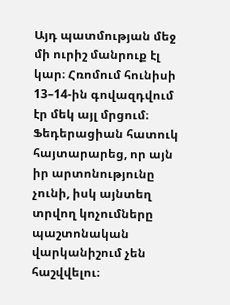Այդ պատմության մեջ մի ուրիշ մանրուք էլ կար։ Հռոմում հունիսի 13–14-ին գովազդվում էր մեկ այլ մրցում։ Ֆեդերացիան հատուկ հայտարարեց, որ այն իր արտոնությունը չունի, իսկ այնտեղ տրվող կոչումները պաշտոնական վարկանիշում չեն հաշվվելու։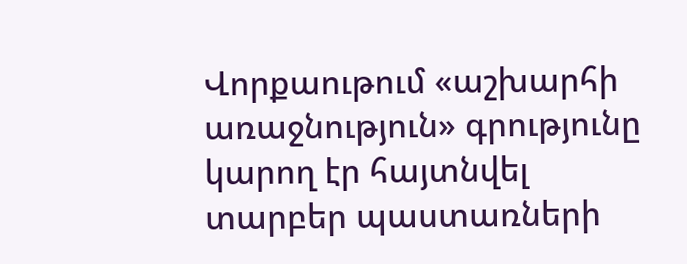Վորքաութում «աշխարհի առաջնություն» գրությունը կարող էր հայտնվել տարբեր պաստառների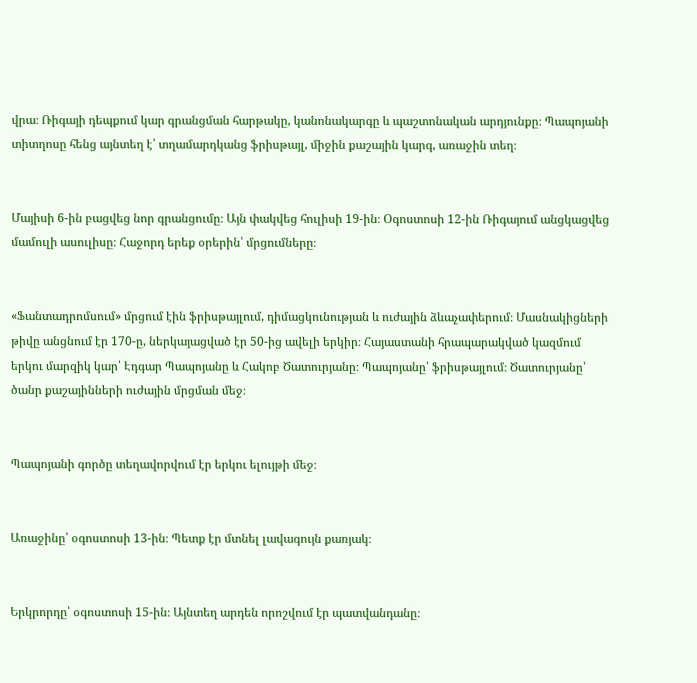վրա։ Ռիգայի դեպքում կար գրանցման հարթակը, կանոնակարգը և պաշտոնական արդյունքը։ Պապոյանի տիտղոսը հենց այնտեղ է՝ տղամարդկանց ֆրիսթայլ, միջին քաշային կարգ, առաջին տեղ։


Մայիսի 6-ին բացվեց նոր գրանցումը։ Այն փակվեց հուլիսի 19-ին։ Օգոստոսի 12-ին Ռիգայում անցկացվեց մամուլի ասուլիսը։ Հաջորդ երեք օրերին՝ մրցումները։


«Ֆանտադրոմսում» մրցում էին ֆրիսթայլում, դիմացկունության և ուժային ձևաչափերում։ Մասնակիցների թիվը անցնում էր 170-ը, ներկայացված էր 50-ից ավելի երկիր։ Հայաստանի հրապարակված կազմում երկու մարզիկ կար՝ Էդգար Պապոյանը և Հակոբ Ծատուրյանը։ Պապոյանը՝ ֆրիսթայլում։ Ծատուրյանը՝ ծանր քաշայինների ուժային մրցման մեջ։


Պապոյանի գործը տեղավորվում էր երկու ելույթի մեջ։


Առաջինը՝ օգոստոսի 13-ին։ Պետք էր մտնել լավագույն քառյակ։


Երկրորդը՝ օգոստոսի 15-ին։ Այնտեղ արդեն որոշվում էր պատվանդանը։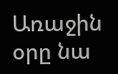Առաջին օրը նա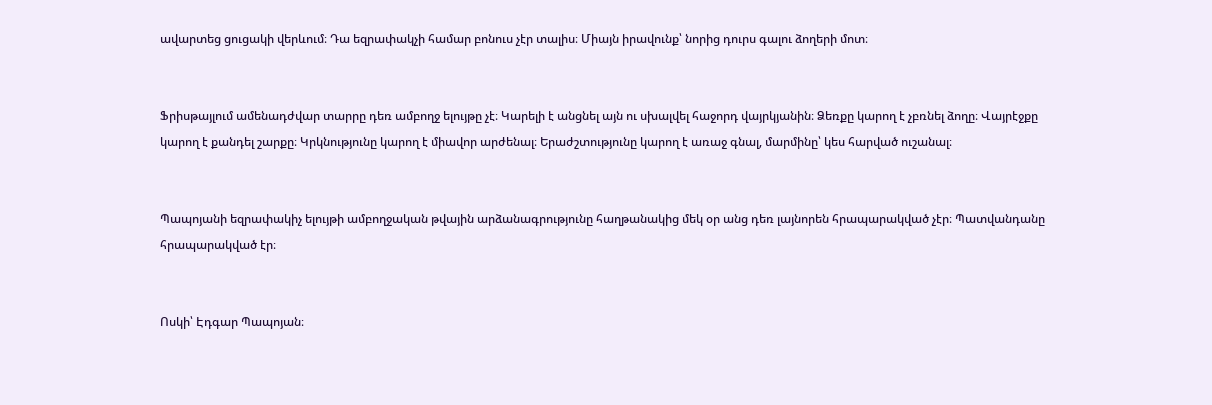ավարտեց ցուցակի վերևում։ Դա եզրափակչի համար բոնուս չէր տալիս։ Միայն իրավունք՝ նորից դուրս գալու ձողերի մոտ։


Ֆրիսթայլում ամենադժվար տարրը դեռ ամբողջ ելույթը չէ։ Կարելի է անցնել այն ու սխալվել հաջորդ վայրկյանին։ Ձեռքը կարող է չբռնել ձողը։ Վայրէջքը կարող է քանդել շարքը։ Կրկնությունը կարող է միավոր արժենալ։ Երաժշտությունը կարող է առաջ գնալ, մարմինը՝ կես հարված ուշանալ։


Պապոյանի եզրափակիչ ելույթի ամբողջական թվային արձանագրությունը հաղթանակից մեկ օր անց դեռ լայնորեն հրապարակված չէր։ Պատվանդանը հրապարակված էր։


Ոսկի՝ Էդգար Պապոյան։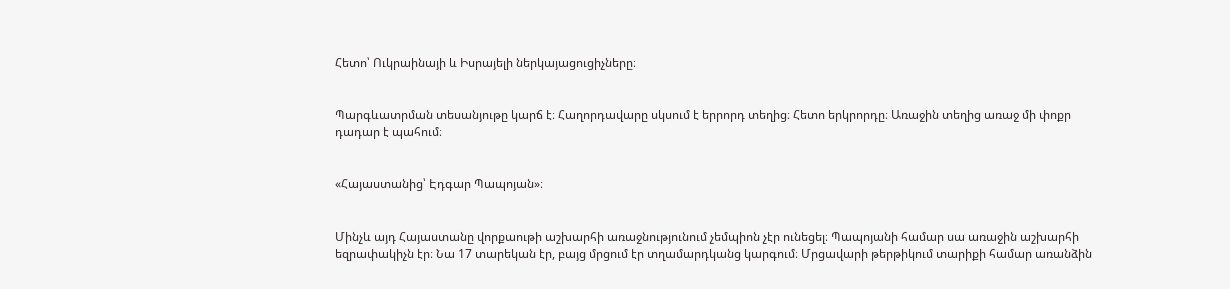Հետո՝ Ուկրաինայի և Իսրայելի ներկայացուցիչները։


Պարգևատրման տեսանյութը կարճ է։ Հաղորդավարը սկսում է երրորդ տեղից։ Հետո երկրորդը։ Առաջին տեղից առաջ մի փոքր դադար է պահում։


«Հայաստանից՝ Էդգար Պապոյան»։


Մինչև այդ Հայաստանը վորքաութի աշխարհի առաջնությունում չեմպիոն չէր ունեցել։ Պապոյանի համար սա առաջին աշխարհի եզրափակիչն էր։ Նա 17 տարեկան էր, բայց մրցում էր տղամարդկանց կարգում։ Մրցավարի թերթիկում տարիքի համար առանձին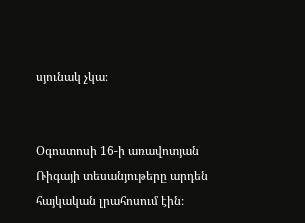սյունակ չկա։


Օգոստոսի 16-ի առավոտյան Ռիգայի տեսանյութերը արդեն հայկական լրահոսում էին։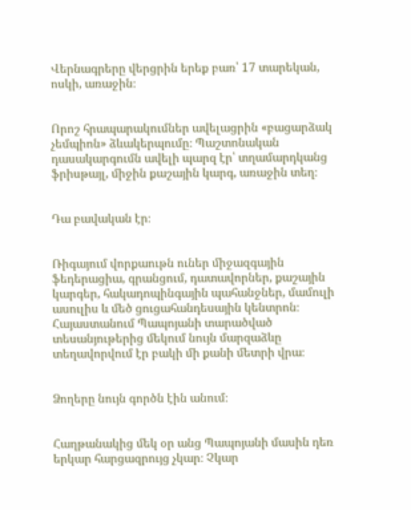Վերնագրերը վերցրին երեք բառ՝ 17 տարեկան, ոսկի, առաջին։


Որոշ հրապարակումներ ավելացրին «բացարձակ չեմպիոն» ձևակերպումը։ Պաշտոնական դասակարգումն ավելի պարզ էր՝ տղամարդկանց ֆրիսթայլ, միջին քաշային կարգ, առաջին տեղ։


Դա բավական էր։


Ռիգայում վորքաութն ուներ միջազգային ֆեդերացիա, գրանցում, դատավորներ, քաշային կարգեր, հակադոպինգային պահանջներ, մամուլի ասուլիս և մեծ ցուցահանդեսային կենտրոն։ Հայաստանում Պապոյանի տարածված տեսանյութերից մեկում նույն մարզաձևը տեղավորվում էր բակի մի քանի մետրի վրա։


Ձողերը նույն գործն էին անում։


Հաղթանակից մեկ օր անց Պապոյանի մասին դեռ երկար հարցազրույց չկար։ Չկար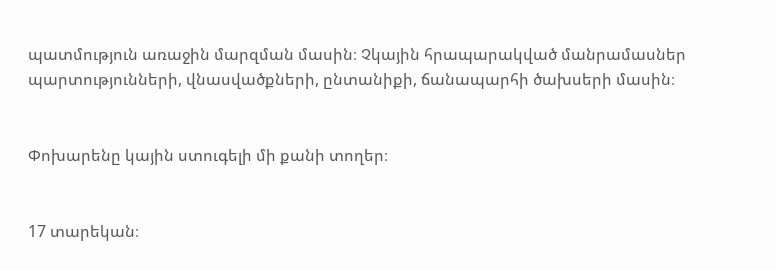պատմություն առաջին մարզման մասին։ Չկային հրապարակված մանրամասներ պարտությունների, վնասվածքների, ընտանիքի, ճանապարհի ծախսերի մասին։


Փոխարենը կային ստուգելի մի քանի տողեր։


17 տարեկան։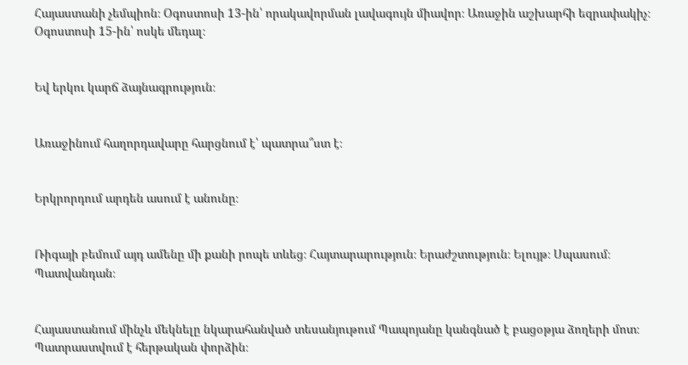Հայաստանի չեմպիոն։ Օգոստոսի 13-ին՝ որակավորման լավագույն միավոր։ Առաջին աշխարհի եզրափակիչ։ Օգոստոսի 15-ին՝ ոսկե մեդալ։


Եվ երկու կարճ ձայնագրություն։


Առաջինում հաղորդավարը հարցնում է՝ պատրա՞ստ է։


Երկրորդում արդեն ասում է անունը։


Ռիգայի բեմում այդ ամենը մի քանի րոպե տևեց։ Հայտարարություն։ Երաժշտություն։ Ելույթ։ Սպասում։ Պատվանդան։


Հայաստանում մինչև մեկնելը նկարահանված տեսանյութում Պապոյանը կանգնած է բացօթյա ձողերի մոտ։ Պատրաստվում է հերթական փորձին։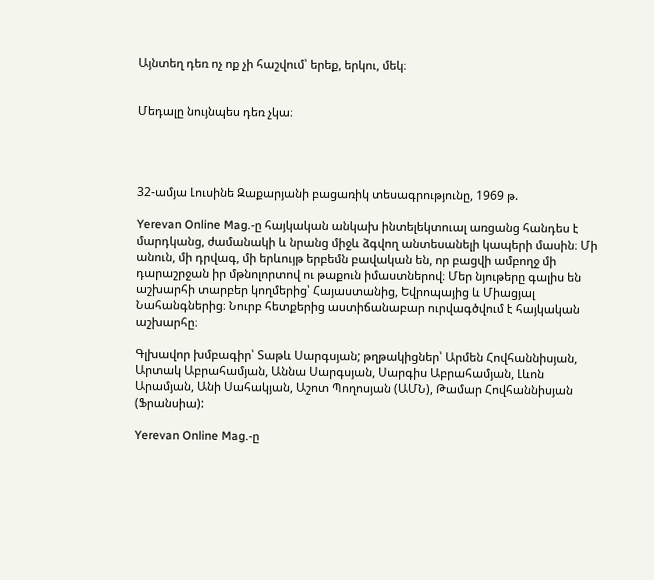Այնտեղ դեռ ոչ ոք չի հաշվում՝ երեք, երկու, մեկ։


Մեդալը նույնպես դեռ չկա։




32-ամյա Լուսինե Զաքարյանի բացառիկ տեսագրությունը, 1969 թ.

Yerevan Online Mag.-ը հայկական անկախ ինտելեկտուալ առցանց հանդես է մարդկանց, ժամանակի և նրանց միջև ձգվող անտեսանելի կապերի մասին։ Մի անուն, մի դրվագ, մի երևույթ երբեմն բավական են, որ բացվի ամբողջ մի դարաշրջան իր մթնոլորտով ու թաքուն իմաստներով։ Մեր նյութերը գալիս են աշխարհի տարբեր կողմերից՝ Հայաստանից, Եվրոպայից և Միացյալ Նահանգներից։ Նուրբ հետքերից աստիճանաբար ուրվագծվում է հայկական աշխարհը։

Գլխավոր խմբագիր՝ Տաթև Սարգսյան; թղթակիցներ՝ Արմեն Հովհաննիսյան, Արտակ Աբրահամյան, Աննա Սարգսյան, Սարգիս Աբրահամյան, Լևոն Արամյան, Անի Սահակյան, Աշոտ Պողոսյան (ԱՄՆ), Թամար Հովհաննիսյան (Ֆրանսիա):

Yerevan Online Mag.-ը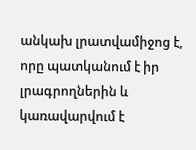անկախ լրատվամիջոց է, որը պատկանում է իր լրագրողներին և կառավարվում է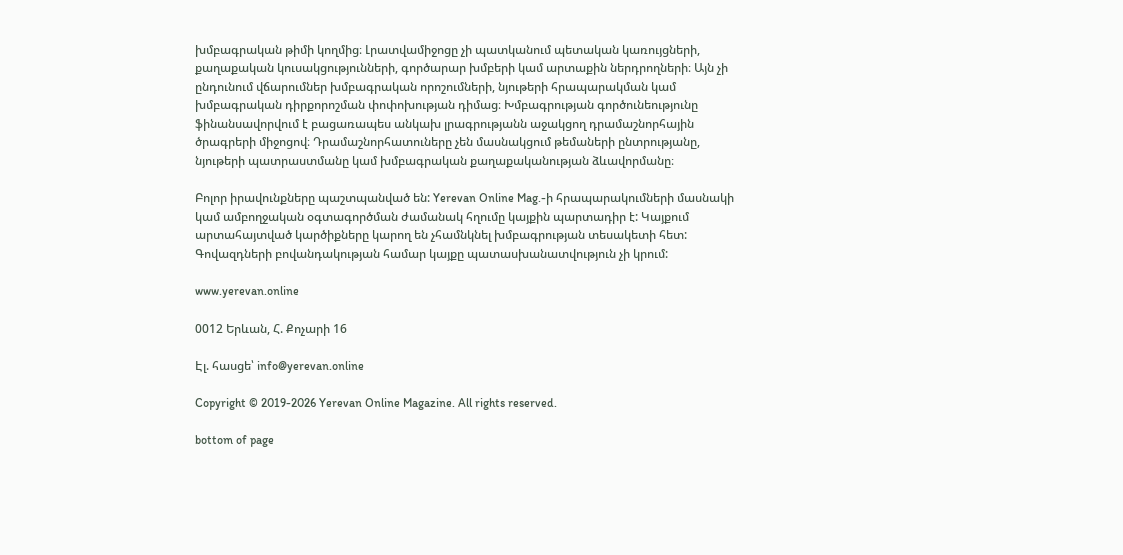խմբագրական թիմի կողմից։ Լրատվամիջոցը չի պատկանում պետական կառույցների, քաղաքական կուսակցությունների, գործարար խմբերի կամ արտաքին ներդրողների։ Այն չի ընդունում վճարումներ խմբագրական որոշումների, նյութերի հրապարակման կամ խմբագրական դիրքորոշման փոփոխության դիմաց։ Խմբագրության գործունեությունը ֆինանսավորվում է բացառապես անկախ լրագրությանն աջակցող դրամաշնորհային ծրագրերի միջոցով։ Դրամաշնորհատուները չեն մասնակցում թեմաների ընտրությանը, նյութերի պատրաստմանը կամ խմբագրական քաղաքականության ձևավորմանը։

Բոլոր իրավունքները պաշտպանված են: Yerevan Online Mag.-ի հրապարակումների մասնակի կամ ամբողջական օգտագործման ժամանակ հղումը կայքին պարտադիր է: Կայքում արտահայտված կարծիքները կարող են չհամնկնել խմբագրության տեսակետի հետ: Գովազդների բովանդակության համար կայքը պատասխանատվություն չի կրում:

www.yerevan.online

0012 Երևան, Հ. Քոչարի 16

Էլ. հասցե՝ info@yerevan.online

Copyright © 2019-2026 Yerevan Online Magazine. All rights reserved.

bottom of page